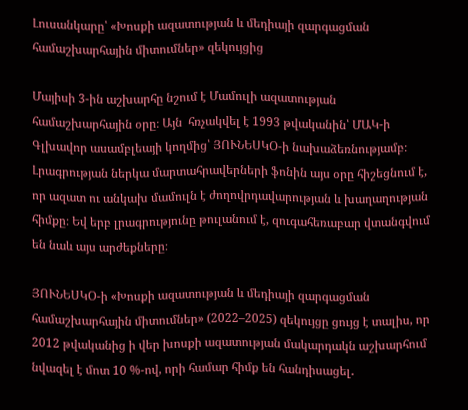Լուսանկարը՝ «Խոսքի ազատության և մեդիայի զարգացման համաշխարհային միտումներ» զեկույցից

Մայիսի 3-ին աշխարհը նշում է Մամուլի ազատության համաշխարհային օրը։ Այն  հռչակվել է 1993 թվականին՝ ՄԱԿ-ի Գլխավոր ասամբլեայի կողմից՝ ՅՈՒՆԵՍԿՕ-ի նախաձեռնությամբ։ Լրագրության ներկա մարտահրավերների ֆոնին այս օրը հիշեցնում է, որ ազատ ու անկախ մամուլն է ժողովրդավարության և խաղաղության հիմքը։ Եվ երբ լրագրությունը թուլանում է, զուգահեռաբար վտանգվում են նաև այս արժեքները։

ՅՈՒՆԵՍԿՕ-ի «Խոսքի ազատության և մեդիայի զարգացման համաշխարհային միտումներ» (2022–2025) զեկույցը ցույց է տալիս, որ 2012 թվականից ի վեր խոսքի ազատության մակարդակն աշխարհում նվազել է մոտ 10 %-ով, որի համար հիմք են հանդիսացել․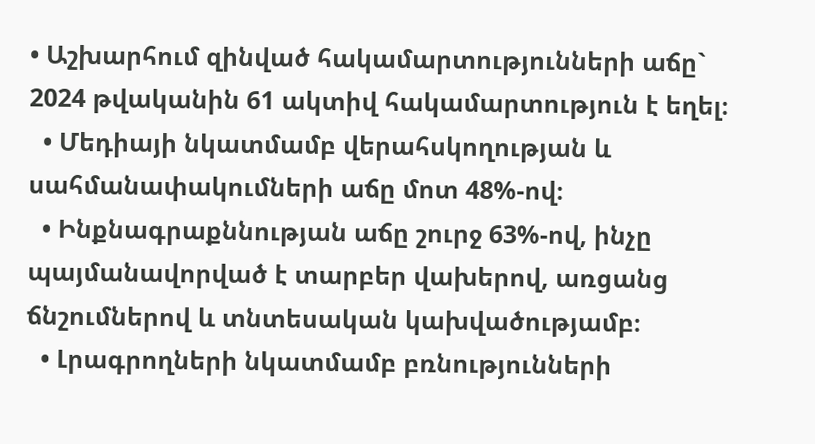• Աշխարհում զինված հակամարտությունների աճը` 2024 թվականին 61 ակտիվ հակամարտություն է եղել։
  • Մեդիայի նկատմամբ վերահսկողության և սահմանափակումների աճը մոտ 48%-ով։
  • Ինքնագրաքննության աճը շուրջ 63%-ով, ինչը պայմանավորված է տարբեր վախերով, առցանց ճնշումներով և տնտեսական կախվածությամբ։
  • Լրագրողների նկատմամբ բռնությունների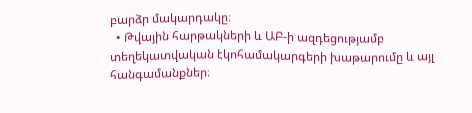բարձր մակարդակը։
  • Թվային հարթակների և ԱԲ-ի ազդեցությամբ տեղեկատվական էկոհամակարգերի խաթարումը և այլ հանգամանքներ։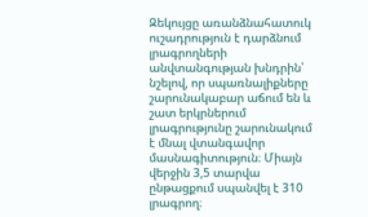Զեկույցը առանձնահատուկ ուշադրություն է դարձնում լրագրողների անվտանգության խնդրին՝ նշելով, որ սպառնալիքները շարունակաբար աճում են և շատ երկրներում լրագրությունը շարունակում է մնալ վտանգավոր մասնագիտություն։ Միայն վերջին 3,5 տարվա ընթացքում սպանվել է 310 լրագրող։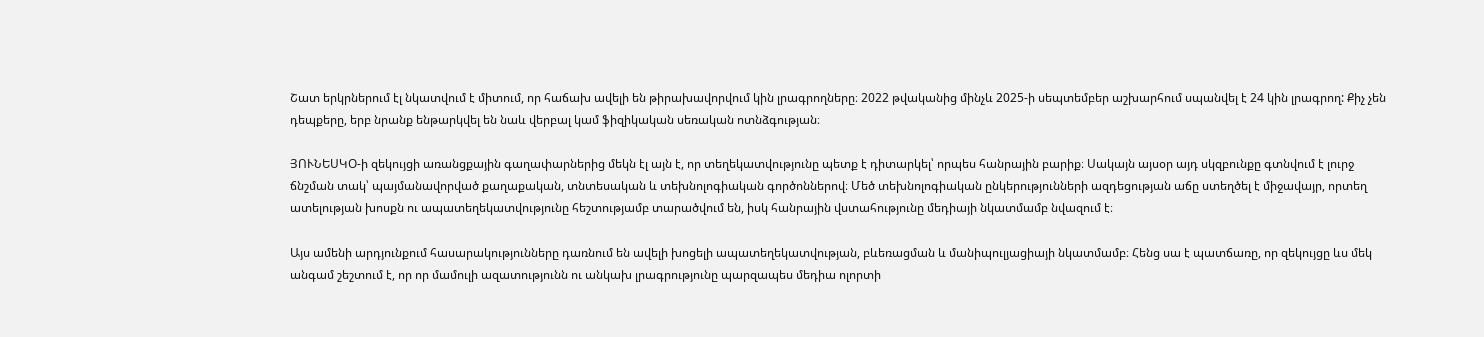Շատ երկրներում էլ նկատվում է միտում, որ հաճախ ավելի են թիրախավորվում կին լրագրողները։ 2022 թվականից մինչև 2025-ի սեպտեմբեր աշխարհում սպանվել է 24 կին լրագրող: Քիչ չեն դեպքերը, երբ նրանք ենթարկվել են նաև վերբալ կամ ֆիզիկական սեռական ոտնձգության։

ՅՈՒՆԵՍԿՕ-ի զեկույցի առանցքային գաղափարներից մեկն էլ այն է, որ տեղեկատվությունը պետք է դիտարկել՝ որպես հանրային բարիք։ Սակայն այսօր այդ սկզբունքը գտնվում է լուրջ ճնշման տակ՝ պայմանավորված քաղաքական, տնտեսական և տեխնոլոգիական գործոններով։ Մեծ տեխնոլոգիական ընկերությունների ազդեցության աճը ստեղծել է միջավայր, որտեղ ատելության խոսքն ու ապատեղեկատվությունը հեշտությամբ տարածվում են, իսկ հանրային վստահությունը մեդիայի նկատմամբ նվազում է։

Այս ամենի արդյունքում հասարակությունները դառնում են ավելի խոցելի ապատեղեկատվության, բևեռացման և մանիպուլյացիայի նկատմամբ։ Հենց սա է պատճառը, որ զեկույցը ևս մեկ անգամ շեշտում է, որ որ մամուլի ազատությունն ու անկախ լրագրությունը պարզապես մեդիա ոլորտի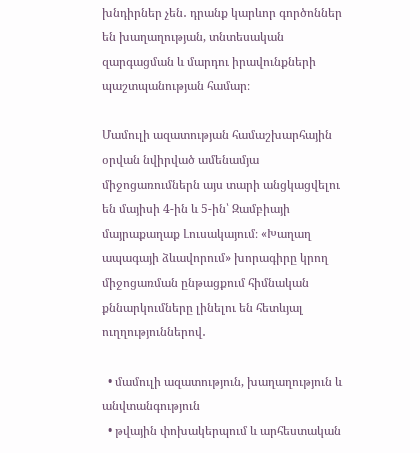խնդիրներ չեն․ դրանք կարևոր գործոններ են խաղաղության, տնտեսական զարգացման և մարդու իրավունքների պաշտպանության համար։

Մամուլի ազատության համաշխարհային օրվան նվիրված ամենամյա միջոցառումներն այս տարի անցկացվելու են մայիսի 4-ին և 5-ին՝ Զամբիայի մայրաքաղաք Լուսակայում։ «Խաղաղ ապագայի ձևավորում» խորագիրը կրող միջոցառման ընթացքում հիմնական քննարկումները լինելու են հետևյալ ուղղություններով․

  • մամուլի ազատություն, խաղաղություն և անվտանգություն
  • թվային փոխակերպում և արհեստական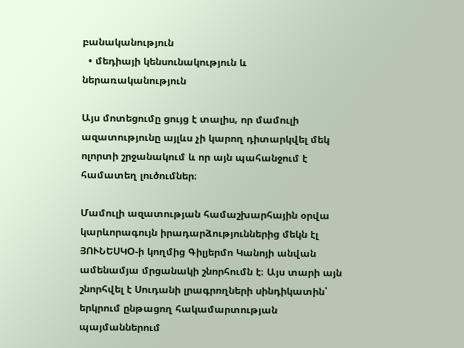բանականություն
  • մեդիայի կենսունակություն և ներառականություն

Այս մոտեցումը ցույց է տալիս, որ մամուլի ազատությունը այլևս չի կարող դիտարկվել մեկ ոլորտի շրջանակում և որ այն պահանջում է համատեղ լուծումներ։

Մամուլի ազատության համաշխարհային օրվա կարևորագույն իրադարձություններից մեկն էլ ՅՈՒՆԵՍԿՕ-ի կողմից Գիլյերմո Կանոյի անվան ամենամյա մրցանակի շնորհումն է։ Այս տարի այն շնորհվել է Սուդանի լրագրողների սինդիկատին՝ երկրում ընթացող հակամարտության պայմաններում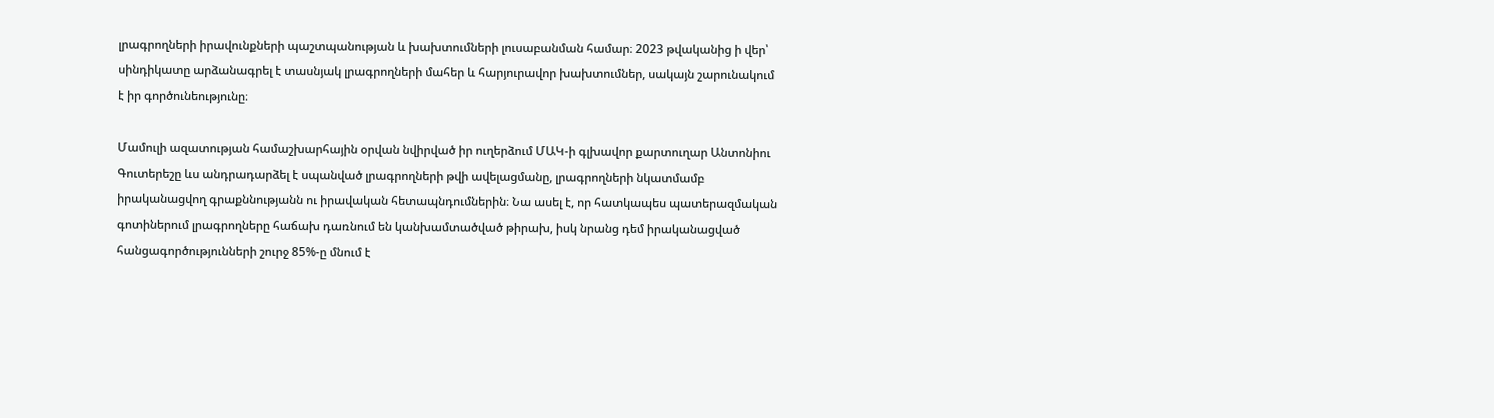լրագրողների իրավունքների պաշտպանության և խախտումների լուսաբանման համար։ 2023 թվականից ի վեր՝ սինդիկատը արձանագրել է տասնյակ լրագրողների մահեր և հարյուրավոր խախտումներ, սակայն շարունակում է իր գործունեությունը։

Մամուլի ազատության համաշխարհային օրվան նվիրված իր ուղերձում ՄԱԿ-ի գլխավոր քարտուղար Անտոնիու Գուտերեշը ևս անդրադարձել է սպանված լրագրողների թվի ավելացմանը, լրագրողների նկատմամբ իրականացվող գրաքննությանն ու իրավական հետապնդումներին։ Նա ասել է, որ հատկապես պատերազմական գոտիներում լրագրողները հաճախ դառնում են կանխամտածված թիրախ, իսկ նրանց դեմ իրականացված հանցագործությունների շուրջ 85%-ը մնում է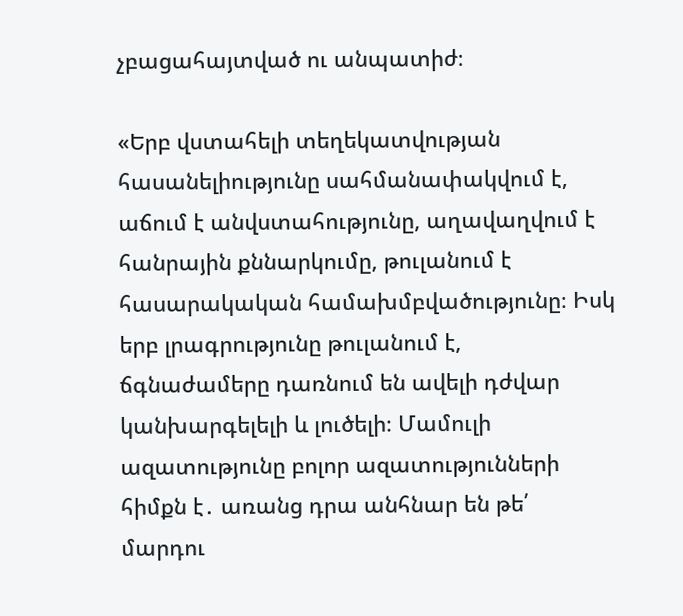չբացահայտված ու անպատիժ։

«Երբ վստահելի տեղեկատվության հասանելիությունը սահմանափակվում է, աճում է անվստահությունը, աղավաղվում է հանրային քննարկումը, թուլանում է հասարակական համախմբվածությունը։ Իսկ երբ լրագրությունը թուլանում է, ճգնաժամերը դառնում են ավելի դժվար կանխարգելելի և լուծելի։ Մամուլի ազատությունը բոլոր ազատությունների հիմքն է․ առանց դրա անհնար են թե՛ մարդու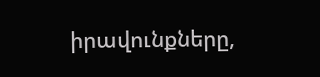իրավունքները,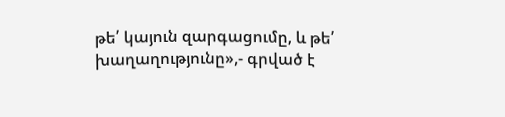թե՛ կայուն զարգացումը, և թե՛ խաղաղությունը»,- գրված է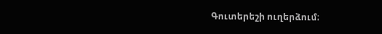Գուտերեշի ուղերձում։